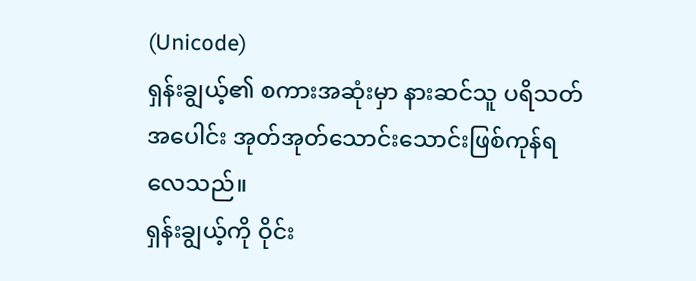(Unicode)
ရှန်းချွယ့်၏ စကားအဆုံးမှာ နားဆင်သူ ပရိသတ်အပေါင်း အုတ်အုတ်သောင်းသောင်းဖြစ်ကုန်ရလေသည်။
ရှန်းချွယ့်ကို ဝိုင်း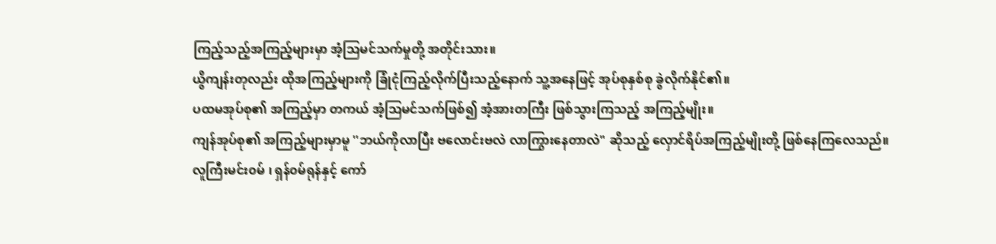ကြည့်သည့်အကြည့်များမှာ အံ့ဩမင်သက်မှုတို့ အတိုင်းသား။
ယွိကျန်းတုလည်း ထိုအကြည့်များကို ခြုံငုံကြည့်လိုက်ပြီးသည့်နောက် သူ့အနေဖြင့် အုပ်စုနှစ်စု ခွဲလိုက်နိုင်၏။
ပထမအုပ်စု၏ အကြည့်မှာ တကယ် အံ့ဩမင်သက်ဖြစ်၍ အံ့အားတကြီး ဖြစ်သွားကြသည့် အကြည့်မျိုး။
ကျန်အုပ်စု၏ အကြည့်များမှာမူ ''ဘယ်ကိုလာပြီး ဗလောင်းဗလဲ လာကြွားနေတာလဲ" ဆိုသည့် လှောင်ရိပ်အကြည့်မျိုးတို့ ဖြစ်နေကြလေသည်။
လူကြီးမင်း၀မ် ၊ ရှန်၀မ်ရုန်နှင့် ကော်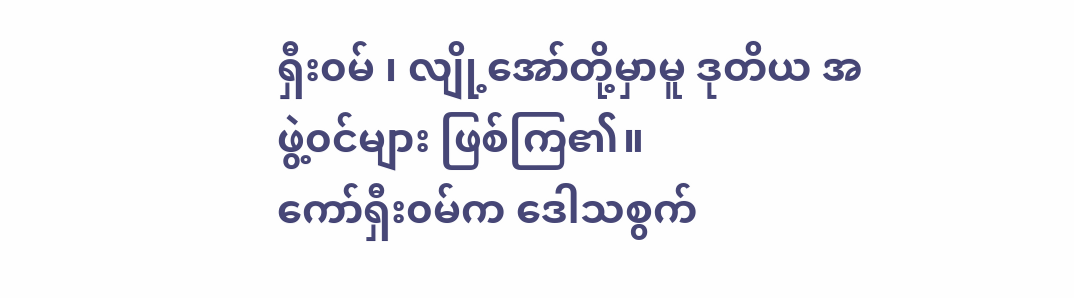ရှီး၀မ် ၊ လျို့အော်တို့မှာမူ ဒုတိယ အဖွဲ့၀င်များ ဖြစ်ကြ၏။
ကော်ရှီး၀မ်က ဒေါသစွက်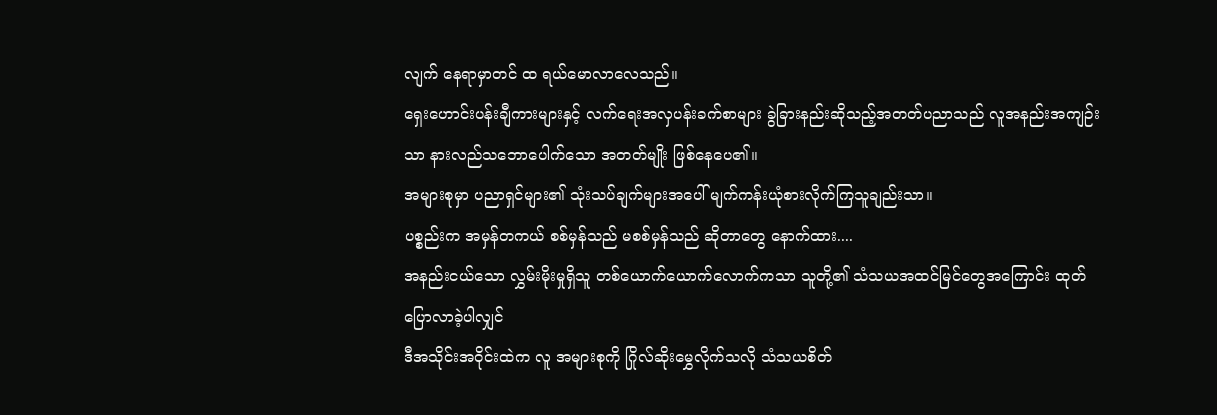လျက် နေရာမှာတင် ထ ရယ်မောလာလေသည်။
ရှေးဟောင်းပန်းချီကားများနှင့် လက်ရေးအလှပန်းခက်စာများ ခွဲခြားနည်းဆိုသည့်အတတ်ပညာသည် လူအနည်းအကျဉ်းသာ နားလည်သဘောပေါက်သော အတတ်မျိုး ဖြစ်နေပေ၏။
အများစုမှာ ပညာရှင်များ၏ သုံးသပ်ချက်များအပေါ် မျက်ကန်းယုံစားလိုက်ကြသူချည်းသာ။
ပစ္စည်းက အမှန်တကယ် စစ်မှန်သည် မစစ်မှန်သည် ဆိုတာတွေ နောက်ထား....
အနည်းငယ်သော လွှမ်းမိုးမှုရှိသူ တစ်ယောက်ယောက်လောက်ကသာ သူတို့၏ သံသယအထင်မြင်တွေအကြောင်း ထုတ်ပြောလာခဲ့ပါလျှင်
ဒီအသိုင်းအဝိုင်းထဲက လူ အများစုကို ဂြိုလ်ဆိုးမွှေလိုက်သလို သံသယစိတ်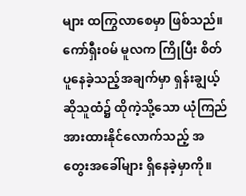များ ထကြွလာစေမှာ ဖြစ်သည်။ကော်ရှီး၀မ် မူလက ကြိုပြီး စိတ်ပူနေခဲ့သည့်အချက်မှာ ရှန်းချွယ့်ဆိုသူထံ၌ ထိုကဲ့သို့သော ယုံကြည်အားထားနိုင်လောက်သည့် အတွေးအခေါ်များ ရှိနေခဲ့မှာကို။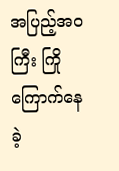အပြည့်အ၀ကြီး ကြိုကြောက်နေခဲ့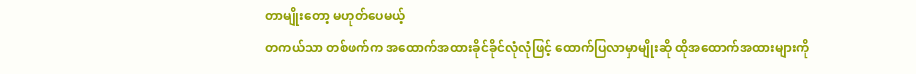တာမျိုးတော့ မဟုတ်ပေမယ့်
တကယ်သာ တစ်ဖက်က အထောက်အထားခိုင်ခိုင်လုံလုံဖြင့် ထောက်ပြလာမှာမျိုးဆို ထိုအထောက်အထားများကို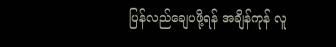ပြန်လည်ချေပဖို့ရန် အချိန်ကုန် လူ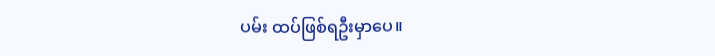ပမ်း ထပ်ဖြစ်ရဦးမှာပေ။